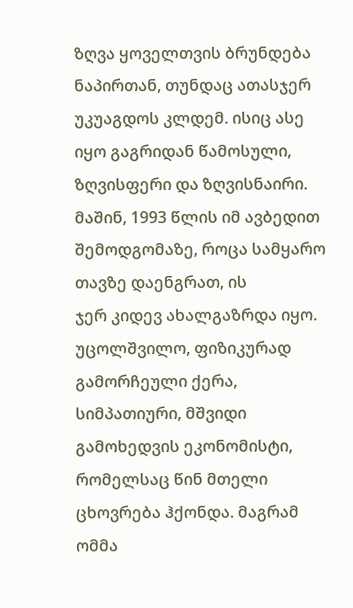ზღვა ყოველთვის ბრუნდება ნაპირთან, თუნდაც ათასჯერ უკუაგდოს კლდემ. ისიც ასე
იყო გაგრიდან წამოსული, ზღვისფერი და ზღვისნაირი.
მაშინ, 1993 წლის იმ ავბედით შემოდგომაზე, როცა სამყარო თავზე დაენგრათ, ის
ჯერ კიდევ ახალგაზრდა იყო. უცოლშვილო, ფიზიკურად გამორჩეული ქერა, სიმპათიური, მშვიდი გამოხედვის ეკონომისტი,
რომელსაც წინ მთელი ცხოვრება ჰქონდა. მაგრამ ომმა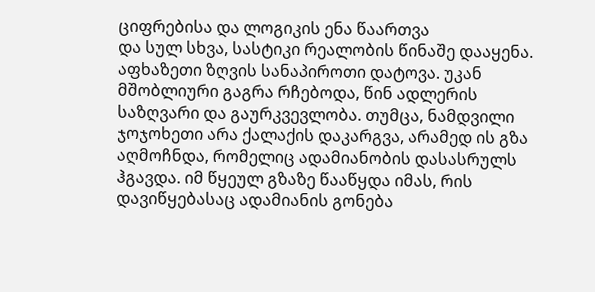ციფრებისა და ლოგიკის ენა წაართვა
და სულ სხვა, სასტიკი რეალობის წინაშე დააყენა.
აფხაზეთი ზღვის სანაპიროთი დატოვა. უკან მშობლიური გაგრა რჩებოდა, წინ ადლერის საზღვარი და გაურკვევლობა. თუმცა, ნამდვილი
ჯოჯოხეთი არა ქალაქის დაკარგვა, არამედ ის გზა აღმოჩნდა, რომელიც ადამიანობის დასასრულს
ჰგავდა. იმ წყეულ გზაზე წააწყდა იმას, რის დავიწყებასაც ადამიანის გონება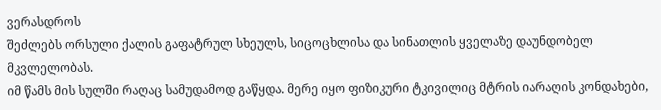ვერასდროს
შეძლებს ორსული ქალის გაფატრულ სხეულს, სიცოცხლისა და სინათლის ყველაზე დაუნდობელ მკვლელობას.
იმ წამს მის სულში რაღაც სამუდამოდ გაწყდა. მერე იყო ფიზიკური ტკივილიც მტრის იარაღის კონდახები,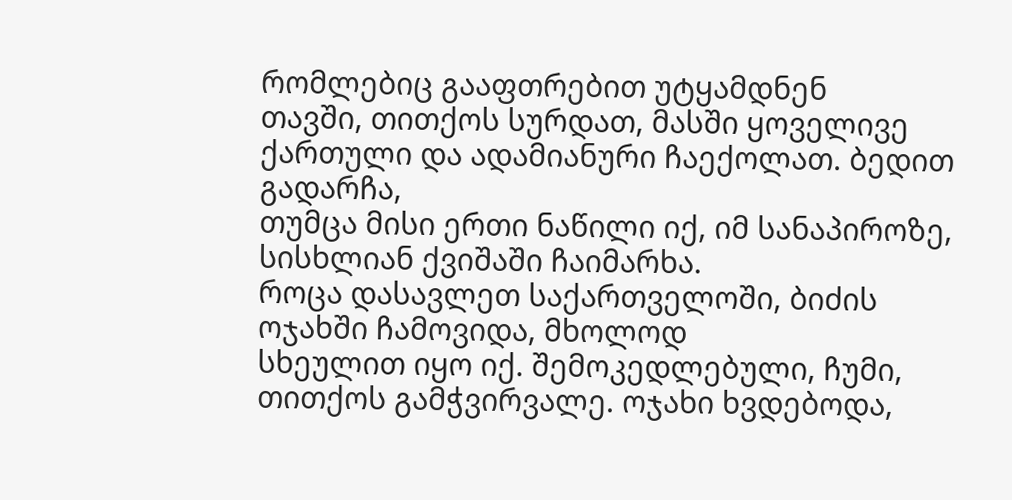რომლებიც გააფთრებით უტყამდნენ
თავში, თითქოს სურდათ, მასში ყოველივე ქართული და ადამიანური ჩაექოლათ. ბედით გადარჩა,
თუმცა მისი ერთი ნაწილი იქ, იმ სანაპიროზე, სისხლიან ქვიშაში ჩაიმარხა.
როცა დასავლეთ საქართველოში, ბიძის ოჯახში ჩამოვიდა, მხოლოდ
სხეულით იყო იქ. შემოკედლებული, ჩუმი, თითქოს გამჭვირვალე. ოჯახი ხვდებოდა,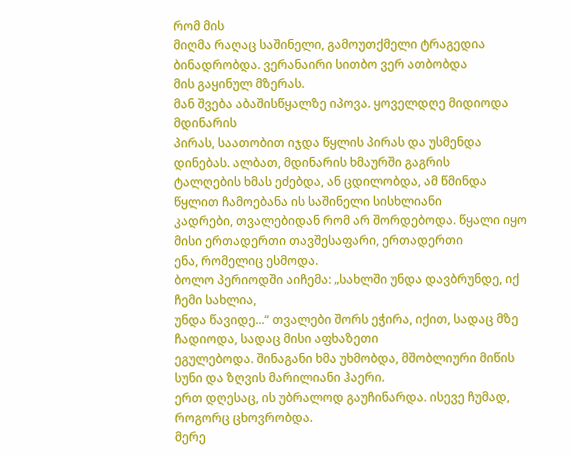რომ მის
მიღმა რაღაც საშინელი, გამოუთქმელი ტრაგედია ბინადრობდა. ვერანაირი სითბო ვერ ათბობდა
მის გაყინულ მზერას.
მან შვება აბაშისწყალზე იპოვა. ყოველდღე მიდიოდა მდინარის
პირას, საათობით იჯდა წყლის პირას და უსმენდა დინებას. ალბათ, მდინარის ხმაურში გაგრის
ტალღების ხმას ეძებდა, ან ცდილობდა, ამ წმინდა წყლით ჩამოებანა ის საშინელი სისხლიანი
კადრები, თვალებიდან რომ არ შორდებოდა. წყალი იყო მისი ერთადერთი თავშესაფარი, ერთადერთი
ენა, რომელიც ესმოდა.
ბოლო პერიოდში აიჩემა: „სახლში უნდა დავბრუნდე, იქ ჩემი სახლია,
უნდა წავიდე...“ თვალები შორს ეჭირა, იქით, სადაც მზე ჩადიოდა, სადაც მისი აფხაზეთი
ეგულებოდა. შინაგანი ხმა უხმობდა, მშობლიური მიწის სუნი და ზღვის მარილიანი ჰაერი.
ერთ დღესაც, ის უბრალოდ გაუჩინარდა. ისევე ჩუმად, როგორც ცხოვრობდა.
მერე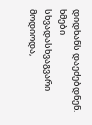დიდხანს დაეძებდნენ. ხმები სხვადასხვაგვარი მოდიოდა,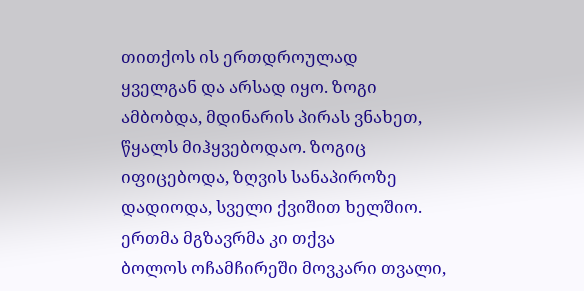თითქოს ის ერთდროულად
ყველგან და არსად იყო. ზოგი ამბობდა, მდინარის პირას ვნახეთ, წყალს მიჰყვებოდაო. ზოგიც
იფიცებოდა, ზღვის სანაპიროზე დადიოდა, სველი ქვიშით ხელშიო. ერთმა მგზავრმა კი თქვა
ბოლოს ოჩამჩირეში მოვკარი თვალი,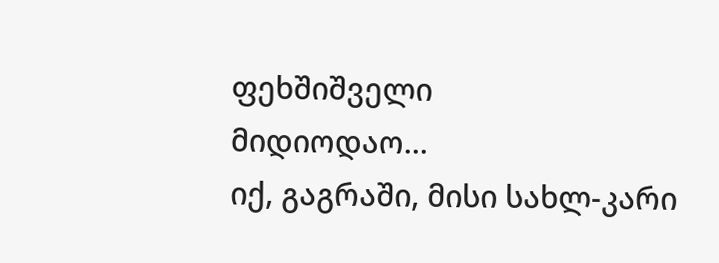ფეხშიშველი
მიდიოდაო...
იქ, გაგრაში, მისი სახლ-კარი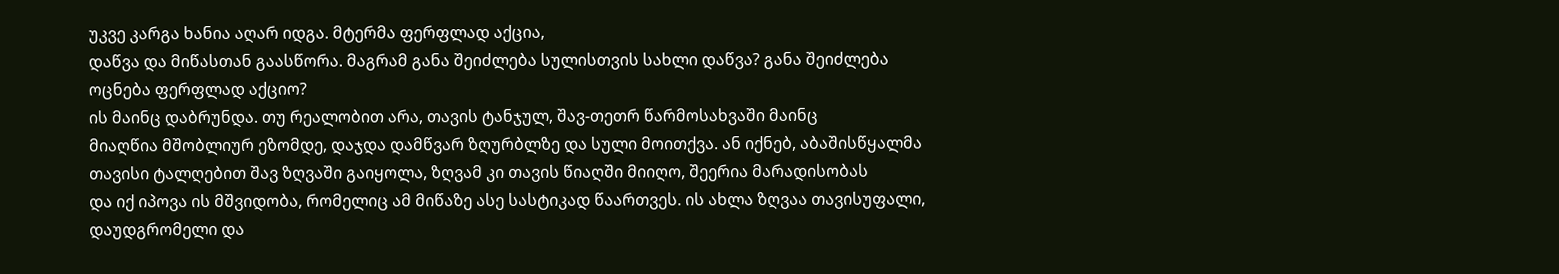უკვე კარგა ხანია აღარ იდგა. მტერმა ფერფლად აქცია,
დაწვა და მიწასთან გაასწორა. მაგრამ განა შეიძლება სულისთვის სახლი დაწვა? განა შეიძლება
ოცნება ფერფლად აქციო?
ის მაინც დაბრუნდა. თუ რეალობით არა, თავის ტანჯულ, შავ-თეთრ წარმოსახვაში მაინც
მიაღწია მშობლიურ ეზომდე, დაჯდა დამწვარ ზღურბლზე და სული მოითქვა. ან იქნებ, აბაშისწყალმა
თავისი ტალღებით შავ ზღვაში გაიყოლა, ზღვამ კი თავის წიაღში მიიღო, შეერია მარადისობას
და იქ იპოვა ის მშვიდობა, რომელიც ამ მიწაზე ასე სასტიკად წაართვეს. ის ახლა ზღვაა თავისუფალი, დაუდგრომელი და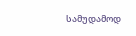სამუდამოდ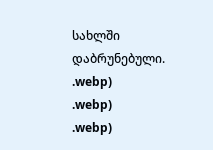სახლში დაბრუნებული.
.webp)
.webp)
.webp)